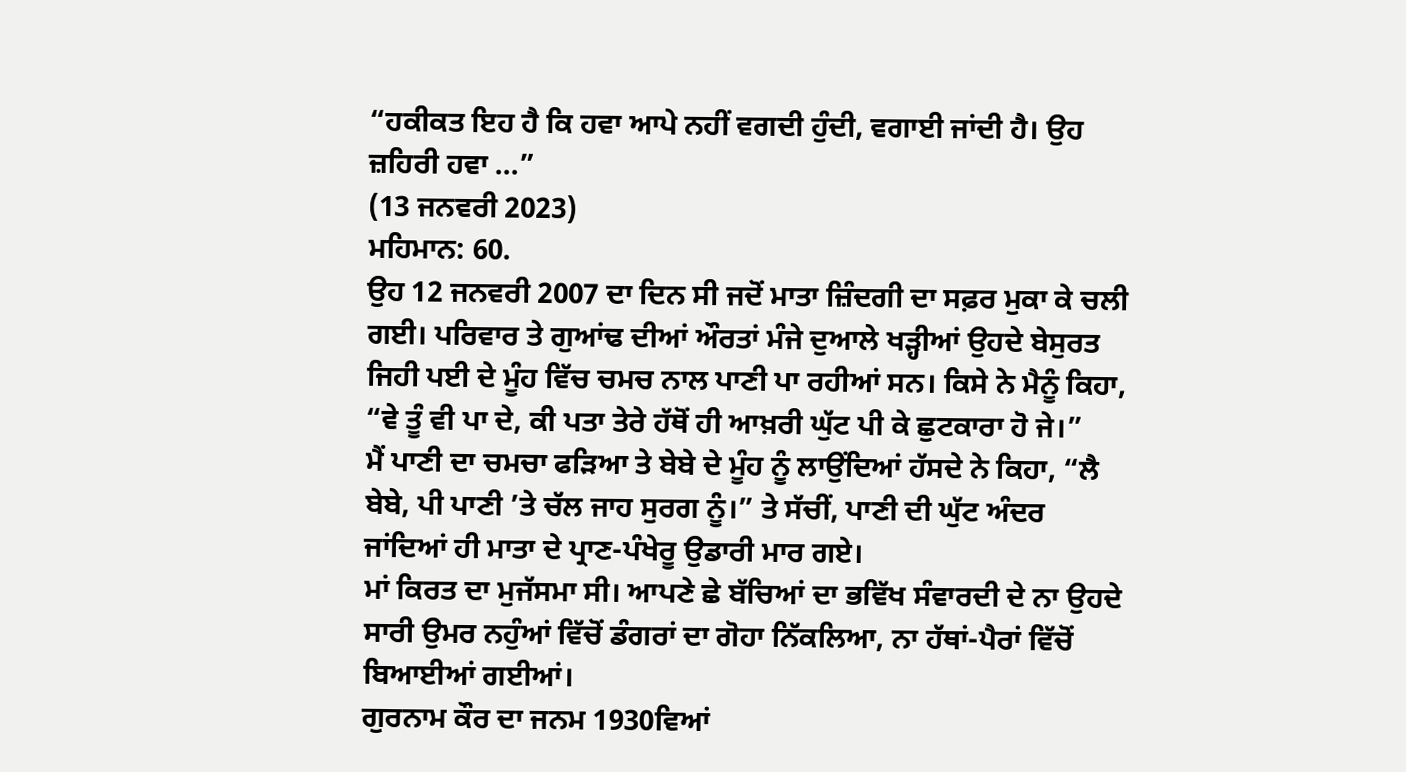“ਹਕੀਕਤ ਇਹ ਹੈ ਕਿ ਹਵਾ ਆਪੇ ਨਹੀਂ ਵਗਦੀ ਹੁੰਦੀ, ਵਗਾਈ ਜਾਂਦੀ ਹੈ। ਉਹ ਜ਼ਹਿਰੀ ਹਵਾ ...”
(13 ਜਨਵਰੀ 2023)
ਮਹਿਮਾਨ: 60.
ਉਹ 12 ਜਨਵਰੀ 2007 ਦਾ ਦਿਨ ਸੀ ਜਦੋਂ ਮਾਤਾ ਜ਼ਿੰਦਗੀ ਦਾ ਸਫ਼ਰ ਮੁਕਾ ਕੇ ਚਲੀ ਗਈ। ਪਰਿਵਾਰ ਤੇ ਗੁਆਂਢ ਦੀਆਂ ਔਰਤਾਂ ਮੰਜੇ ਦੁਆਲੇ ਖੜ੍ਹੀਆਂ ਉਹਦੇ ਬੇਸੁਰਤ ਜਿਹੀ ਪਈ ਦੇ ਮੂੰਹ ਵਿੱਚ ਚਮਚ ਨਾਲ ਪਾਣੀ ਪਾ ਰਹੀਆਂ ਸਨ। ਕਿਸੇ ਨੇ ਮੈਨੂੰ ਕਿਹਾ, “ਵੇ ਤੂੰ ਵੀ ਪਾ ਦੇ, ਕੀ ਪਤਾ ਤੇਰੇ ਹੱਥੋਂ ਹੀ ਆਖ਼ਰੀ ਘੁੱਟ ਪੀ ਕੇ ਛੁਟਕਾਰਾ ਹੋ ਜੇ।”
ਮੈਂ ਪਾਣੀ ਦਾ ਚਮਚਾ ਫੜਿਆ ਤੇ ਬੇਬੇ ਦੇ ਮੂੰਹ ਨੂੰ ਲਾਉਂਦਿਆਂ ਹੱਸਦੇ ਨੇ ਕਿਹਾ, “ਲੈ ਬੇਬੇ, ਪੀ ਪਾਣੀ ’ਤੇ ਚੱਲ ਜਾਹ ਸੁਰਗ ਨੂੰ।” ਤੇ ਸੱਚੀਂ, ਪਾਣੀ ਦੀ ਘੁੱਟ ਅੰਦਰ ਜਾਂਦਿਆਂ ਹੀ ਮਾਤਾ ਦੇ ਪ੍ਰਾਣ-ਪੰਖੇਰੂ ਉਡਾਰੀ ਮਾਰ ਗਏ।
ਮਾਂ ਕਿਰਤ ਦਾ ਮੁਜੱਸਮਾ ਸੀ। ਆਪਣੇ ਛੇ ਬੱਚਿਆਂ ਦਾ ਭਵਿੱਖ ਸੰਵਾਰਦੀ ਦੇ ਨਾ ਉਹਦੇ ਸਾਰੀ ਉਮਰ ਨਹੁੰਆਂ ਵਿੱਚੋਂ ਡੰਗਰਾਂ ਦਾ ਗੋਹਾ ਨਿੱਕਲਿਆ, ਨਾ ਹੱਥਾਂ-ਪੈਰਾਂ ਵਿੱਚੋਂ ਬਿਆਈਆਂ ਗਈਆਂ।
ਗੁਰਨਾਮ ਕੌਰ ਦਾ ਜਨਮ 1930ਵਿਆਂ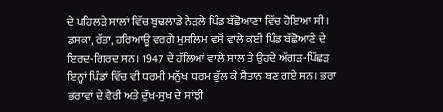ਦੇ ਪਹਿਲੜੇ ਸਾਲਾਂ ਵਿੱਚ ਬੁਢਲਾਡੇ ਨੇੜਲੇ ਪਿੰਡ ਬੱਛੋਆਣਾ ਵਿੱਚ ਹੋਇਆ ਸੀ। ਡਸਕਾ, ਰੱਤਾ, ਹਰਿਆਊ ਵਰਗੇ ਮੁਸਲਿਮ ਵਸੋਂ ਵਾਲੇ ਕਈ ਪਿੰਡ ਬੱਛੋਆਣੇ ਦੇ ਇਰਦ-ਗਿਰਦ ਸਨ। 1947 ਦੇ ਹੱਲਿਆਂ ਵਾਲੇ ਸਾਲ ਤੇ ਉਹਦੇ ਅੱਗੜ-ਪਿੱਛੜ ਇਨ੍ਹਾਂ ਪਿੰਡਾਂ ਵਿੱਚ ਵੀ ਧਰਮੀ ਮਨੁੱਖ ਧਰਮ ਭੁੱਲ ਕੇ ਸ਼ੈਤਾਨ ਬਣ ਗਏ ਸਨ। ਭਰਾ ਭਰਾਵਾਂ ਦੇ ਵੈਰੀ ਅਤੇ ਦੁੱਖ-ਸੁਖ ਦੇ ਸਾਂਝੀ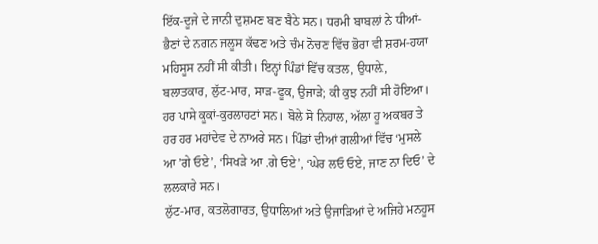ਇੱਕ-ਦੂਜੇ ਦੇ ਜਾਨੀ ਦੁਸ਼ਮਣ ਬਣ ਬੈਠੇ ਸਨ। ਧਰਮੀ ਬਾਬਲਾਂ ਨੇ ਧੀਆਂ-ਭੈਣਾਂ ਦੇ ਨਗਨ ਜਲੂਸ ਕੱਢਣ ਅਤੇ ਚੰਮ ਨੋਚਣ ਵਿੱਚ ਭੋਰਾ ਵੀ ਸ਼ਰਮ-ਹਯਾ ਮਹਿਸੂਸ ਨਹੀਂ ਸੀ ਕੀਤੀ। ਇਨ੍ਹਾਂ ਪਿੰਡਾਂ ਵਿੱਚ ਕਤਲ, ਉਧਾਲ਼ੇ, ਬਲਾਤਕਾਰ, ਲੁੱਟ-ਮਾਰ, ਸਾੜ-ਫੂਕ, ਉਜਾੜੇ; ਕੀ ਕੁਝ ਨਹੀਂ ਸੀ ਹੋਇਆ। ਹਰ ਪਾਸੇ ਕੂਕਾਂ-ਕੁਰਲਾਹਟਾਂ ਸਨ। ਬੋਲੇ ਸੋ ਨਿਹਾਲ, ਅੱਲਾ ਹੂ ਅਕਬਰ ਤੇ ਹਰ ਹਰ ਮਹਾਂਦੇਵ ਦੇ ਨਾਅਰੇ ਸਨ। ਪਿੰਡਾਂ ਦੀਆਂ ਗਲੀਆਂ ਵਿੱਚ ‘ਮੁਸਲੇ ਆ ’ਗੇ ਓਏ’, ‘ਸਿਖੜੇ ਆ .ਗੇ ਓਏ’, ‘ਘੇਰ ਲਓ ਓਏ, ਜਾਣ ਨਾ ਦਿਓ’ ਦੇ ਲਲਕਾਰੇ ਸਨ।
ਲੁੱਟ-ਮਾਰ, ਕਤਲੋਗਾਰਤ, ਉਧਾਲਿਆਂ ਅਤੇ ਉਜਾੜਿਆਂ ਦੇ ਅਜਿਹੇ ਮਨਹੂਸ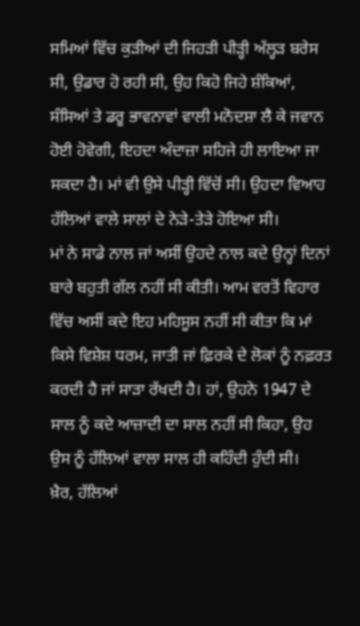ਸਮਿਆਂ ਵਿੱਚ ਕੁੜੀਆਂ ਦੀ ਜਿਹੜੀ ਪੀੜ੍ਹੀ ਅੱਲ੍ਹੜ ਬਰੇਸ ਸੀ, ਉਡਾਰ ਹੋ ਰਹੀ ਸੀ, ਉਹ ਕਿਹੋ ਜਿਹੇ ਸ਼ੰਕਿਆਂ, ਸੰਸਿਆਂ ਤੇ ਡਰੂ ਭਾਵਨਾਵਾਂ ਵਾਲੀ ਮਨੋਦਸ਼ਾ ਲੈ ਕੇ ਜਵਾਨ ਹੋਈ ਹੋਵੇਗੀ, ਇਹਦਾ ਅੰਦਾਜ਼ਾ ਸਹਿਜੇ ਹੀ ਲਾਇਆ ਜਾ ਸਕਦਾ ਹੈ। ਮਾਂ ਵੀ ਉਸੇ ਪੀੜ੍ਹੀ ਵਿੱਚੋਂ ਸੀ। ਉਹਦਾ ਵਿਆਹ ਹੱਲਿਆਂ ਵਾਲੇ ਸਾਲਾਂ ਦੇ ਨੇੜੇ-ਤੇੜੇ ਹੋਇਆ ਸੀ।
ਮਾਂ ਨੇ ਸਾਡੇ ਨਾਲ ਜਾਂ ਅਸੀਂ ਉਹਦੇ ਨਾਲ ਕਦੇ ਉਨ੍ਹਾਂ ਦਿਨਾਂ ਬਾਰੇ ਬਹੁਤੀ ਗੱਲ ਨਹੀਂ ਸੀ ਕੀਤੀ। ਆਮ ਵਰਤੋਂ ਵਿਹਾਰ ਵਿੱਚ ਅਸੀਂ ਕਦੇ ਇਹ ਮਹਿਸੂਸ ਨਹੀਂ ਸੀ ਕੀਤਾ ਕਿ ਮਾਂ ਕਿਸੇ ਵਿਸ਼ੇਸ਼ ਧਰਮ, ਜਾਤੀ ਜਾਂ ਫ਼ਿਰਕੇ ਦੇ ਲੋਕਾਂ ਨੂੰ ਨਫ਼ਰਤ ਕਰਦੀ ਹੈ ਜਾਂ ਸਾੜਾ ਰੱਖਦੀ ਹੈ। ਹਾਂ, ਉਹਨੇ 1947 ਦੇ ਸਾਲ ਨੂੰ ਕਦੇ ਆਜ਼ਾਦੀ ਦਾ ਸਾਲ ਨਹੀਂ ਸੀ ਕਿਹਾ, ਉਹ ਉਸ ਨੂੰ ਹੱਲਿਆਂ ਵਾਲਾ ਸਾਲ ਹੀ ਕਹਿੰਦੀ ਹੁੰਦੀ ਸੀ।
ਖ਼ੈਰ, ਹੱਲਿਆਂ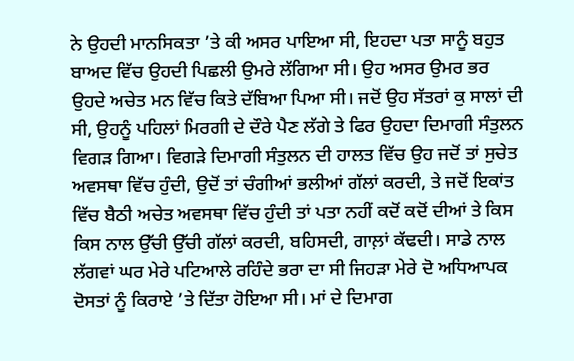ਨੇ ਉਹਦੀ ਮਾਨਸਿਕਤਾ ’ਤੇ ਕੀ ਅਸਰ ਪਾਇਆ ਸੀ, ਇਹਦਾ ਪਤਾ ਸਾਨੂੰ ਬਹੁਤ ਬਾਅਦ ਵਿੱਚ ਉਹਦੀ ਪਿਛਲੀ ਉਮਰੇ ਲੱਗਿਆ ਸੀ। ਉਹ ਅਸਰ ਉਮਰ ਭਰ ਉਹਦੇ ਅਚੇਤ ਮਨ ਵਿੱਚ ਕਿਤੇ ਦੱਬਿਆ ਪਿਆ ਸੀ। ਜਦੋਂ ਉਹ ਸੱਤਰਾਂ ਕੁ ਸਾਲਾਂ ਦੀ ਸੀ, ਉਹਨੂੰ ਪਹਿਲਾਂ ਮਿਰਗੀ ਦੇ ਦੌਰੇ ਪੈਣ ਲੱਗੇ ਤੇ ਫਿਰ ਉਹਦਾ ਦਿਮਾਗੀ ਸੰਤੁਲਨ ਵਿਗੜ ਗਿਆ। ਵਿਗੜੇ ਦਿਮਾਗੀ ਸੰਤੁਲਨ ਦੀ ਹਾਲਤ ਵਿੱਚ ਉਹ ਜਦੋਂ ਤਾਂ ਸੁਚੇਤ ਅਵਸਥਾ ਵਿੱਚ ਹੁੰਦੀ, ਉਦੋਂ ਤਾਂ ਚੰਗੀਆਂ ਭਲੀਆਂ ਗੱਲਾਂ ਕਰਦੀ, ਤੇ ਜਦੋਂ ਇਕਾਂਤ ਵਿੱਚ ਬੈਠੀ ਅਚੇਤ ਅਵਸਥਾ ਵਿੱਚ ਹੁੰਦੀ ਤਾਂ ਪਤਾ ਨਹੀਂ ਕਦੋਂ ਕਦੋਂ ਦੀਆਂ ਤੇ ਕਿਸ ਕਿਸ ਨਾਲ ਉੱਚੀ ਉੱਚੀ ਗੱਲਾਂ ਕਰਦੀ, ਬਹਿਸਦੀ, ਗਾਲ਼ਾਂ ਕੱਢਦੀ। ਸਾਡੇ ਨਾਲ ਲੱਗਵਾਂ ਘਰ ਮੇਰੇ ਪਟਿਆਲੇ ਰਹਿੰਦੇ ਭਰਾ ਦਾ ਸੀ ਜਿਹੜਾ ਮੇਰੇ ਦੋ ਅਧਿਆਪਕ ਦੋਸਤਾਂ ਨੂੰ ਕਿਰਾਏ ’ਤੇ ਦਿੱਤਾ ਹੋਇਆ ਸੀ। ਮਾਂ ਦੇ ਦਿਮਾਗ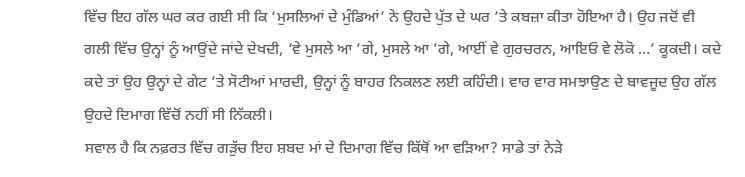ਵਿੱਚ ਇਹ ਗੱਲ ਘਰ ਕਰ ਗਈ ਸੀ ਕਿ ‘ਮੁਸਲਿਆਂ ਦੇ ਮੁੰਡਿਆਂ’ ਨੇ ਉਹਦੇ ਪੁੱਤ ਦੇ ਘਰ ’ਤੇ ਕਬਜ਼ਾ ਕੀਤਾ ਹੋਇਆ ਹੈ। ਉਹ ਜਦੋਂ ਵੀ ਗਲੀ ਵਿੱਚ ਉਨ੍ਹਾਂ ਨੂੰ ਆਉਂਦੇ ਜਾਂਦੇ ਦੇਖਦੀ, ‘ਵੇ ਮੁਸਲੇ ਆ ’ਗੇ, ਮੁਸਲੇ ਆ ’ਗੇ, ਆਈਂ ਵੇ ਗੁਰਚਰਨ, ਆਇਓ ਵੇ ਲੋਕੋ …’ ਕੂਕਦੀ। ਕਦੇ ਕਦੇ ਤਾਂ ਉਹ ਉਨ੍ਹਾਂ ਦੇ ਗੇਟ ’ਤੇ ਸੋਟੀਆਂ ਮਾਰਦੀ, ਉਨ੍ਹਾਂ ਨੂੰ ਬਾਹਰ ਨਿਕਲਣ ਲਈ ਕਹਿੰਦੀ। ਵਾਰ ਵਾਰ ਸਮਝਾਉਣ ਦੇ ਬਾਵਜੂਦ ਉਹ ਗੱਲ ਉਹਦੇ ਦਿਮਾਗ ਵਿੱਚੋਂ ਨਹੀਂ ਸੀ ਨਿੱਕਲੀ।
ਸਵਾਲ ਹੈ ਕਿ ਨਫ਼ਰਤ ਵਿੱਚ ਗੜੁੱਚ ਇਹ ਸ਼ਬਦ ਮਾਂ ਦੇ ਦਿਮਾਗ ਵਿੱਚ ਕਿੱਥੋਂ ਆ ਵੜਿਆ? ਸਾਡੇ ਤਾਂ ਨੇੜੇ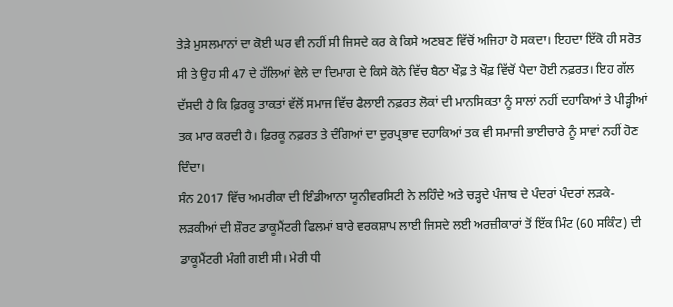ਤੇੜੇ ਮੁਸਲਮਾਨਾਂ ਦਾ ਕੋਈ ਘਰ ਵੀ ਨਹੀਂ ਸੀ ਜਿਸਦੇ ਕਰ ਕੇ ਕਿਸੇ ਅਣਬਣ ਵਿੱਚੋਂ ਅਜਿਹਾ ਹੋ ਸਕਦਾ। ਇਹਦਾ ਇੱਕੋ ਹੀ ਸਰੋਤ ਸੀ ਤੇ ਉਹ ਸੀ 47 ਦੇ ਹੱਲਿਆਂ ਵੇਲੇ ਦਾ ਦਿਮਾਗ ਦੇ ਕਿਸੇ ਕੋਨੇ ਵਿੱਚ ਬੈਠਾ ਖੌਫ਼ ਤੇ ਖੌਫ਼ ਵਿੱਚੋਂ ਪੈਦਾ ਹੋਈ ਨਫ਼ਰਤ। ਇਹ ਗੱਲ ਦੱਸਦੀ ਹੈ ਕਿ ਫ਼ਿਰਕੂ ਤਾਕਤਾਂ ਵੱਲੋਂ ਸਮਾਜ ਵਿੱਚ ਫੈਲਾਈ ਨਫ਼ਰਤ ਲੋਕਾਂ ਦੀ ਮਾਨਸਿਕਤਾ ਨੂੰ ਸਾਲਾਂ ਨਹੀਂ ਦਹਾਕਿਆਂ ਤੇ ਪੀੜ੍ਹੀਆਂ ਤਕ ਮਾਰ ਕਰਦੀ ਹੈ। ਫ਼ਿਰਕੂ ਨਫ਼ਰਤ ਤੇ ਦੰਗਿਆਂ ਦਾ ਦੁਰਪ੍ਰਭਾਵ ਦਹਾਕਿਆਂ ਤਕ ਵੀ ਸਮਾਜੀ ਭਾਈਚਾਰੇ ਨੂੰ ਸਾਵਾਂ ਨਹੀਂ ਹੋਣ ਦਿੰਦਾ।
ਸੰਨ 2017 ਵਿੱਚ ਅਮਰੀਕਾ ਦੀ ਇੰਡੀਆਨਾ ਯੂਨੀਵਰਸਿਟੀ ਨੇ ਲਹਿੰਦੇ ਅਤੇ ਚੜ੍ਹਦੇ ਪੰਜਾਬ ਦੇ ਪੰਦਰਾਂ ਪੰਦਰਾਂ ਲੜਕੇ-ਲੜਕੀਆਂ ਦੀ ਸ਼ੌਰਟ ਡਾਕੂਮੈਂਟਰੀ ਫਿਲਮਾਂ ਬਾਰੇ ਵਰਕਸ਼ਾਪ ਲਾਈ ਜਿਸਦੇ ਲਈ ਅਰਜ਼ੀਕਾਰਾਂ ਤੋਂ ਇੱਕ ਮਿੰਟ (60 ਸਕਿੰਟ) ਦੀ ਡਾਕੂਮੈਂਟਰੀ ਮੰਗੀ ਗਈ ਸੀ। ਮੇਰੀ ਧੀ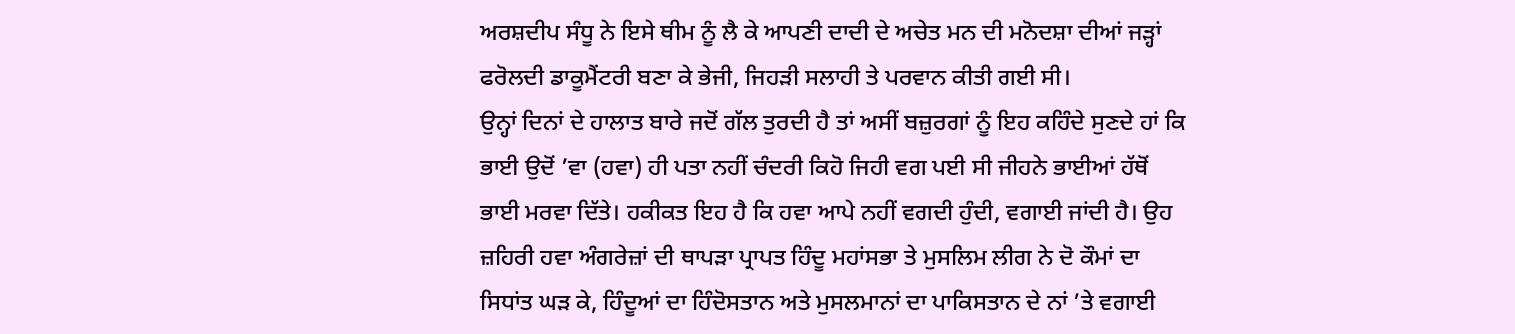ਅਰਸ਼ਦੀਪ ਸੰਧੂ ਨੇ ਇਸੇ ਥੀਮ ਨੂੰ ਲੈ ਕੇ ਆਪਣੀ ਦਾਦੀ ਦੇ ਅਚੇਤ ਮਨ ਦੀ ਮਨੋਦਸ਼ਾ ਦੀਆਂ ਜੜ੍ਹਾਂ ਫਰੋਲਦੀ ਡਾਕੂਮੈਂਟਰੀ ਬਣਾ ਕੇ ਭੇਜੀ, ਜਿਹੜੀ ਸਲਾਹੀ ਤੇ ਪਰਵਾਨ ਕੀਤੀ ਗਈ ਸੀ।
ਉਨ੍ਹਾਂ ਦਿਨਾਂ ਦੇ ਹਾਲਾਤ ਬਾਰੇ ਜਦੋਂ ਗੱਲ ਤੁਰਦੀ ਹੈ ਤਾਂ ਅਸੀਂ ਬਜ਼ੁਰਗਾਂ ਨੂੰ ਇਹ ਕਹਿੰਦੇ ਸੁਣਦੇ ਹਾਂ ਕਿ ਭਾਈ ਉਦੋਂ ’ਵਾ (ਹਵਾ) ਹੀ ਪਤਾ ਨਹੀਂ ਚੰਦਰੀ ਕਿਹੋ ਜਿਹੀ ਵਗ ਪਈ ਸੀ ਜੀਹਨੇ ਭਾਈਆਂ ਹੱਥੋਂ ਭਾਈ ਮਰਵਾ ਦਿੱਤੇ। ਹਕੀਕਤ ਇਹ ਹੈ ਕਿ ਹਵਾ ਆਪੇ ਨਹੀਂ ਵਗਦੀ ਹੁੰਦੀ, ਵਗਾਈ ਜਾਂਦੀ ਹੈ। ਉਹ ਜ਼ਹਿਰੀ ਹਵਾ ਅੰਗਰੇਜ਼ਾਂ ਦੀ ਥਾਪੜਾ ਪ੍ਰਾਪਤ ਹਿੰਦੂ ਮਹਾਂਸਭਾ ਤੇ ਮੁਸਲਿਮ ਲੀਗ ਨੇ ਦੋ ਕੌਮਾਂ ਦਾ ਸਿਧਾਂਤ ਘੜ ਕੇ, ਹਿੰਦੂਆਂ ਦਾ ਹਿੰਦੋਸਤਾਨ ਅਤੇ ਮੁਸਲਮਾਨਾਂ ਦਾ ਪਾਕਿਸਤਾਨ ਦੇ ਨਾਂ ’ਤੇ ਵਗਾਈ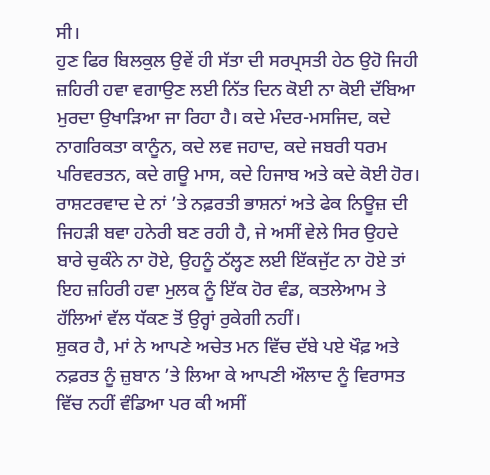ਸੀ।
ਹੁਣ ਫਿਰ ਬਿਲਕੁਲ ਉਵੇਂ ਹੀ ਸੱਤਾ ਦੀ ਸਰਪ੍ਰਸਤੀ ਹੇਠ ਉਹੋ ਜਿਹੀ ਜ਼ਹਿਰੀ ਹਵਾ ਵਗਾਉਣ ਲਈ ਨਿੱਤ ਦਿਨ ਕੋਈ ਨਾ ਕੋਈ ਦੱਬਿਆ ਮੁਰਦਾ ਉਖਾੜਿਆ ਜਾ ਰਿਹਾ ਹੈ। ਕਦੇ ਮੰਦਰ-ਮਸਜਿਦ, ਕਦੇ ਨਾਗਰਿਕਤਾ ਕਾਨੂੰਨ, ਕਦੇ ਲਵ ਜਹਾਦ, ਕਦੇ ਜਬਰੀ ਧਰਮ ਪਰਿਵਰਤਨ, ਕਦੇ ਗਊ ਮਾਸ, ਕਦੇ ਹਿਜਾਬ ਅਤੇ ਕਦੇ ਕੋਈ ਹੋਰ। ਰਾਸ਼ਟਰਵਾਦ ਦੇ ਨਾਂ ’ਤੇ ਨਫ਼ਰਤੀ ਭਾਸ਼ਨਾਂ ਅਤੇ ਫੇਕ ਨਿਊਜ਼ ਦੀ ਜਿਹੜੀ ਬਵਾ ਹਨੇਰੀ ਬਣ ਰਹੀ ਹੈ, ਜੇ ਅਸੀਂ ਵੇਲੇ ਸਿਰ ਉਹਦੇ ਬਾਰੇ ਚੁਕੰਨੇ ਨਾ ਹੋਏ, ਉਹਨੂੰ ਠੱਲ੍ਹਣ ਲਈ ਇੱਕਜੁੱਟ ਨਾ ਹੋਏ ਤਾਂ ਇਹ ਜ਼ਹਿਰੀ ਹਵਾ ਮੁਲਕ ਨੂੰ ਇੱਕ ਹੋਰ ਵੰਡ, ਕਤਲੇਆਮ ਤੇ ਹੱਲਿਆਂ ਵੱਲ ਧੱਕਣ ਤੋਂ ਉਰ੍ਹਾਂ ਰੁਕੇਗੀ ਨਹੀਂ।
ਸ਼ੁਕਰ ਹੈ, ਮਾਂ ਨੇ ਆਪਣੇ ਅਚੇਤ ਮਨ ਵਿੱਚ ਦੱਬੇ ਪਏ ਖੌਫ਼ ਅਤੇ ਨਫ਼ਰਤ ਨੂੰ ਜ਼ੁਬਾਨ ’ਤੇ ਲਿਆ ਕੇ ਆਪਣੀ ਔਲਾਦ ਨੂੰ ਵਿਰਾਸਤ ਵਿੱਚ ਨਹੀਂ ਵੰਡਿਆ ਪਰ ਕੀ ਅਸੀਂ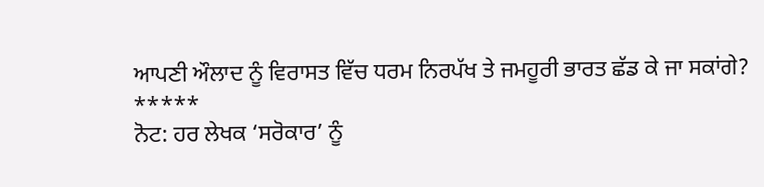ਆਪਣੀ ਔਲਾਦ ਨੂੰ ਵਿਰਾਸਤ ਵਿੱਚ ਧਰਮ ਨਿਰਪੱਖ ਤੇ ਜਮਹੂਰੀ ਭਾਰਤ ਛੱਡ ਕੇ ਜਾ ਸਕਾਂਗੇ?
*****
ਨੋਟ: ਹਰ ਲੇਖਕ ‘ਸਰੋਕਾਰ’ ਨੂੰ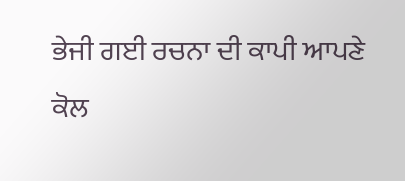ਭੇਜੀ ਗਈ ਰਚਨਾ ਦੀ ਕਾਪੀ ਆਪਣੇ ਕੋਲ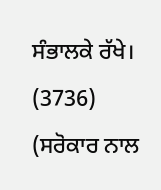ਸੰਭਾਲਕੇ ਰੱਖੇ।
(3736)
(ਸਰੋਕਾਰ ਨਾਲ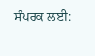ਸੰਪਰਕ ਲਈ: